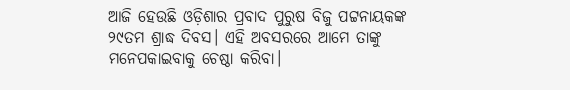ଆଜି ହେଉଛି ଓଡ଼ିଶାର ପ୍ରବାଦ ପୁରୁଷ ବିଜୁ ପଟ୍ଟନାୟକଙ୍କ ୨୯ତମ ଶ୍ରାଦ୍ଧ ଦିବସ। ଏହି ଅବସରରେ ଆମେ ତାଙ୍କୁ ମନେପକାଇବାକୁ ଚେଷ୍ଠା କରିବା।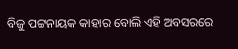ବିଜୁ ପଟ୍ଟନାୟକ କାହାର ବୋଲି ଏହି ଅବସରରେ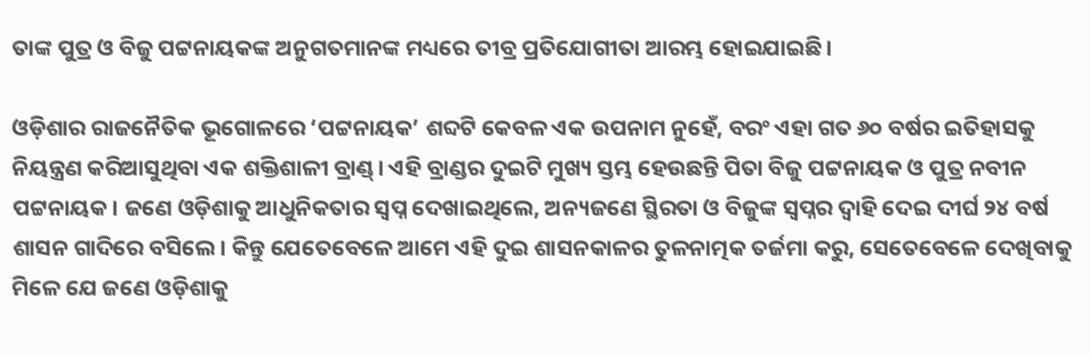ତାଙ୍କ ପୁତ୍ର ଓ ବିଜୁ ପଟ୍ଟନାୟକଙ୍କ ଅନୁଗତମାନଙ୍କ ମଧ୍ୟରେ ତୀବ୍ର ପ୍ରତିଯୋଗୀତା ଆରମ୍ଭ ହୋଇଯାଇଛି।

ଓଡ଼ିଶାର ରାଜନୈତିକ ଭୂଗୋଳରେ ‘ପଟ୍ଟନାୟକ’ ଶବ୍ଦଟି କେବଳ ଏକ ଉପନାମ ନୁହେଁ, ବରଂ ଏହା ଗତ ୬୦ ବର୍ଷର ଇତିହାସକୁ ନିୟନ୍ତ୍ରଣ କରିଆସୁଥିବା ଏକ ଶକ୍ତିଶାଳୀ ବ୍ରାଣ୍ଡ୍। ଏହି ବ୍ରାଣ୍ଡର ଦୁଇଟି ମୁଖ୍ୟ ସ୍ତମ୍ଭ ହେଉଛନ୍ତି ପିତା ବିଜୁ ପଟ୍ଟନାୟକ ଓ ପୁତ୍ର ନବୀନ ପଟ୍ଟନାୟକ। ଜଣେ ଓଡ଼ିଶାକୁ ଆଧୁନିକତାର ସ୍ୱପ୍ନ ଦେଖାଇଥିଲେ, ଅନ୍ୟଜଣେ ସ୍ଥିରତା ଓ ବିଜୁଙ୍କ ସ୍ୱପ୍ନର ଦ୍ୱାହି ଦେଇ ଦୀର୍ଘ ୨୪ ବର୍ଷ ଶାସନ ଗାଦିରେ ବସିଲେ। କିନ୍ତୁ ଯେତେବେଳେ ଆମେ ଏହି ଦୁଇ ଶାସନକାଳର ତୁଳନାତ୍ମକ ତର୍ଜମା କରୁ, ସେତେବେଳେ ଦେଖିବାକୁ ମିଳେ ଯେ ଜଣେ ଓଡ଼ିଶାକୁ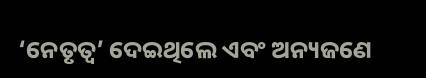‘ନେତୃତ୍ୱ’ ଦେଇଥିଲେ ଏବଂ ଅନ୍ୟଜଣେ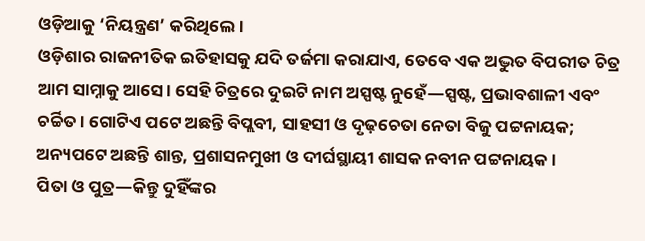ଓଡ଼ିଆକୁ ‘ନିୟନ୍ତ୍ରଣ’ କରିଥିଲେ।
ଓଡ଼ିଶାର ରାଜନୀତିକ ଇତିହାସକୁ ଯଦି ତର୍ଜମା କରାଯାଏ, ତେବେ ଏକ ଅଦ୍ଭୁତ ବିପରୀତ ଚିତ୍ର ଆମ ସାମ୍ନାକୁ ଆସେ। ସେହି ଚିତ୍ରରେ ଦୁଇଟି ନାମ ଅସ୍ପଷ୍ଟ ନୁହେଁ—ସ୍ପଷ୍ଟ, ପ୍ରଭାବଶାଳୀ ଏବଂ ଚର୍ଚ୍ଚିତ। ଗୋଟିଏ ପଟେ ଅଛନ୍ତି ବିପ୍ଲବୀ, ସାହସୀ ଓ ଦୃଢ଼ଚେତା ନେତା ବିଜୁ ପଟ୍ଟନାୟକ; ଅନ୍ୟପଟେ ଅଛନ୍ତି ଶାନ୍ତ, ପ୍ରଶାସନମୁଖୀ ଓ ଦୀର୍ଘସ୍ଥାୟୀ ଶାସକ ନବୀନ ପଟ୍ଟନାୟକ।
ପିତା ଓ ପୁତ୍ର—କିନ୍ତୁ ଦୁହିଁଙ୍କର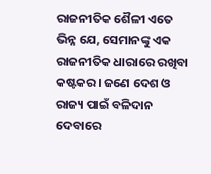ରାଜନୀତିକ ଶୈଳୀ ଏତେ ଭିନ୍ନ ଯେ, ସେମାନଙ୍କୁ ଏକ ରାଜନୀତିକ ଧାରାରେ ରଖିବା କଷ୍ଟକର। ଜଣେ ଦେଶ ଓ ରାଜ୍ୟ ପାଇଁ ବଳିଦାନ ଦେବାରେ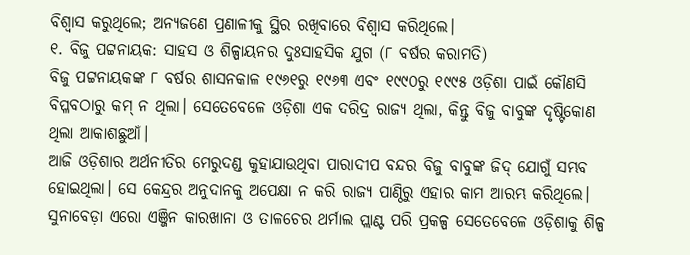ବିଶ୍ୱାସ କରୁଥିଲେ; ଅନ୍ୟଜଣେ ପ୍ରଣାଳୀକୁ ସ୍ଥିର ରଖିବାରେ ବିଶ୍ୱାସ କରିଥିଲେ।
୧. ବିଜୁ ପଟ୍ଟନାୟକ: ସାହସ ଓ ଶିଳ୍ପାୟନର ଦୁଃସାହସିକ ଯୁଗ (୮ ବର୍ଷର କରାମତି)
ବିଜୁ ପଟ୍ଟନାୟକଙ୍କ ୮ ବର୍ଷର ଶାସନକାଳ ୧୯୬୧ରୁ ୧୯୬୩ ଏବଂ ୧୯୯୦ରୁ ୧୯୯୫ ଓଡ଼ିଶା ପାଇଁ କୌଣସି ବିପ୍ଳବଠାରୁ କମ୍ ନ ଥିଲା। ସେତେବେଳେ ଓଡ଼ିଶା ଏକ ଦରିଦ୍ର ରାଜ୍ୟ ଥିଲା, କିନ୍ତୁ ବିଜୁ ବାବୁଙ୍କ ଦୃଷ୍ଟିକୋଣ ଥିଲା ଆକାଶଛୁଆଁ।
ଆଜି ଓଡ଼ିଶାର ଅର୍ଥନୀତିର ମେରୁଦଣ୍ଡ କୁହାଯାଉଥିବା ପାରାଦୀପ ବନ୍ଦର ବିଜୁ ବାବୁଙ୍କ ଜିଦ୍ ଯୋଗୁଁ ସମ୍ଭବ ହୋଇଥିଲା। ସେ କେନ୍ଦ୍ରର ଅନୁଦାନକୁ ଅପେକ୍ଷା ନ କରି ରାଜ୍ୟ ପାଣ୍ଠିରୁ ଏହାର କାମ ଆରମ୍ଭ କରିଥିଲେ। ସୁନାବେଡ଼ା ଏରୋ ଏଞ୍ଜିନ କାରଖାନା ଓ ତାଳଚେର ଥର୍ମାଲ ପ୍ଲାଣ୍ଟ ପରି ପ୍ରକଳ୍ପ ସେତେବେଳେ ଓଡ଼ିଶାକୁ ଶିଳ୍ପ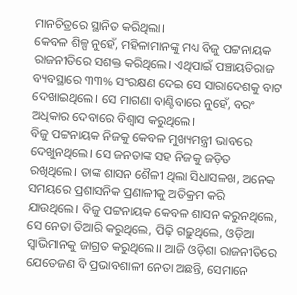ମାନଚିତ୍ରରେ ସ୍ଥାନିତ କରିଥିଲା।
କେବଳ ଶିଳ୍ପ ନୁହେଁ, ମହିଳାମାନଙ୍କୁ ମଧ୍ୟ ବିଜୁ ପଟ୍ଟନାୟକ ରାଜନୀତିରେ ସଶକ୍ତ କରିଥିଲେ। ଏଥିପାଇଁ ପଞ୍ଚାୟତିରାଜ ବ୍ୟବସ୍ଥାରେ ୩୩% ସଂରକ୍ଷଣ ଦେଇ ସେ ସାରାଦେଶକୁ ବାଟ ଦେଖାଇଥିଲେ। ସେ ମାଗଣା ବାଣ୍ଟିବାରେ ନୁହେଁ, ବରଂ ଅଧିକାର ଦେବାରେ ବିଶ୍ୱାସ କରୁଥିଲେ।
ବିଜୁ ପଟ୍ଟନାୟକ ନିଜକୁ କେବଳ ମୁଖ୍ୟମନ୍ତ୍ରୀ ଭାବରେ ଦେଖୁନଥିଲେ। ସେ ଜନତାଙ୍କ ସହ ନିଜକୁ ଜଡ଼ିତ ରଖିଥିଲେ। ତାଙ୍କ ଶାସନ ଶୈଳୀ ଥିଲା ସିଧାସଳଖ, ଅନେକ ସମୟରେ ପ୍ରଶାସନିକ ପ୍ରଣାଳୀକୁ ଅତିକ୍ରମ କରି ଯାଉଥିଲେ। ବିଜୁ ପଟ୍ଟନାୟକ କେବଳ ଶାସନ କରୁନଥିଲେ, ସେ ନେତା ତିଆରି କରୁଥିଲେ, ପିଢ଼ି ଗଢ଼ୁଥିଲେ, ଓଡ଼ିଆ ସ୍ୱାଭିମାନକୁ ଜାଗ୍ରତ କରୁଥିଲେ।। ଆଜି ଓଡ଼ିଶା ରାଜନୀତିରେ ଯେତେଜଣ ବି ପ୍ରଭାବଶାଳୀ ନେତା ଅଛନ୍ତି, ସେମାନେ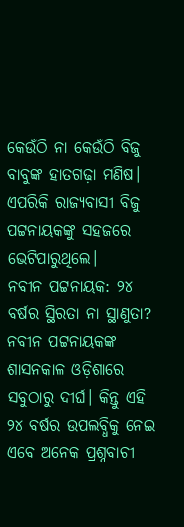କେଉଁଠି ନା କେଉଁଠି ବିଜୁ ବାବୁଙ୍କ ହାତଗଢ଼ା ମଣିଷ। ଏପରିକି ରାଜ୍ୟବାସୀ ବିଜୁ ପଟ୍ଟନାୟକଙ୍କୁ ସହଜରେ ଭେଟିପାରୁଥିଲେ।
ନବୀନ ପଟ୍ଟନାୟକ: ୨୪ ବର୍ଷର ସ୍ଥିରତା ନା ସ୍ଥାଣୁତା?
ନବୀନ ପଟ୍ଟନାୟକଙ୍କ ଶାସନକାଳ ଓଡ଼ିଶାରେ ସବୁଠାରୁ ଦୀର୍ଘ। କିନ୍ତୁ ଏହି ୨୪ ବର୍ଷର ଉପଲବ୍ଧିକୁ ନେଇ ଏବେ ଅନେକ ପ୍ରଶ୍ନବାଚୀ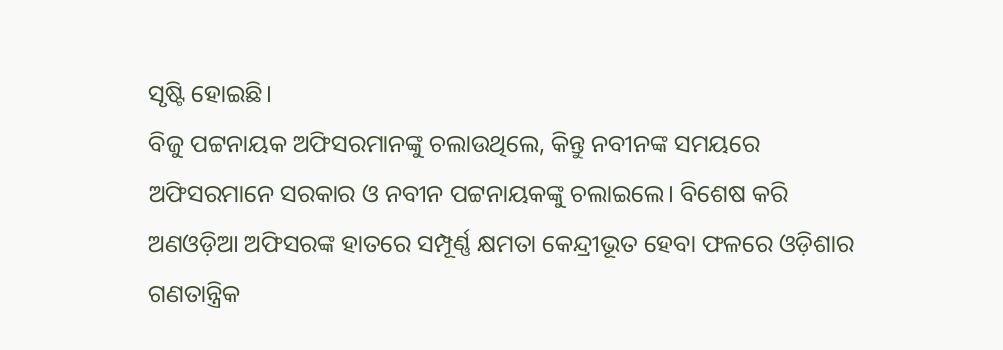ସୃଷ୍ଟି ହୋଇଛି।
ବିଜୁ ପଟ୍ଟନାୟକ ଅଫିସରମାନଙ୍କୁ ଚଲାଉଥିଲେ, କିନ୍ତୁ ନବୀନଙ୍କ ସମୟରେ ଅଫିସରମାନେ ସରକାର ଓ ନବୀନ ପଟ୍ଟନାୟକଙ୍କୁ ଚଲାଇଲେ। ବିଶେଷ କରି ଅଣଓଡ଼ିଆ ଅଫିସରଙ୍କ ହାତରେ ସମ୍ପୂର୍ଣ୍ଣ କ୍ଷମତା କେନ୍ଦ୍ରୀଭୂତ ହେବା ଫଳରେ ଓଡ଼ିଶାର ଗଣତାନ୍ତ୍ରିକ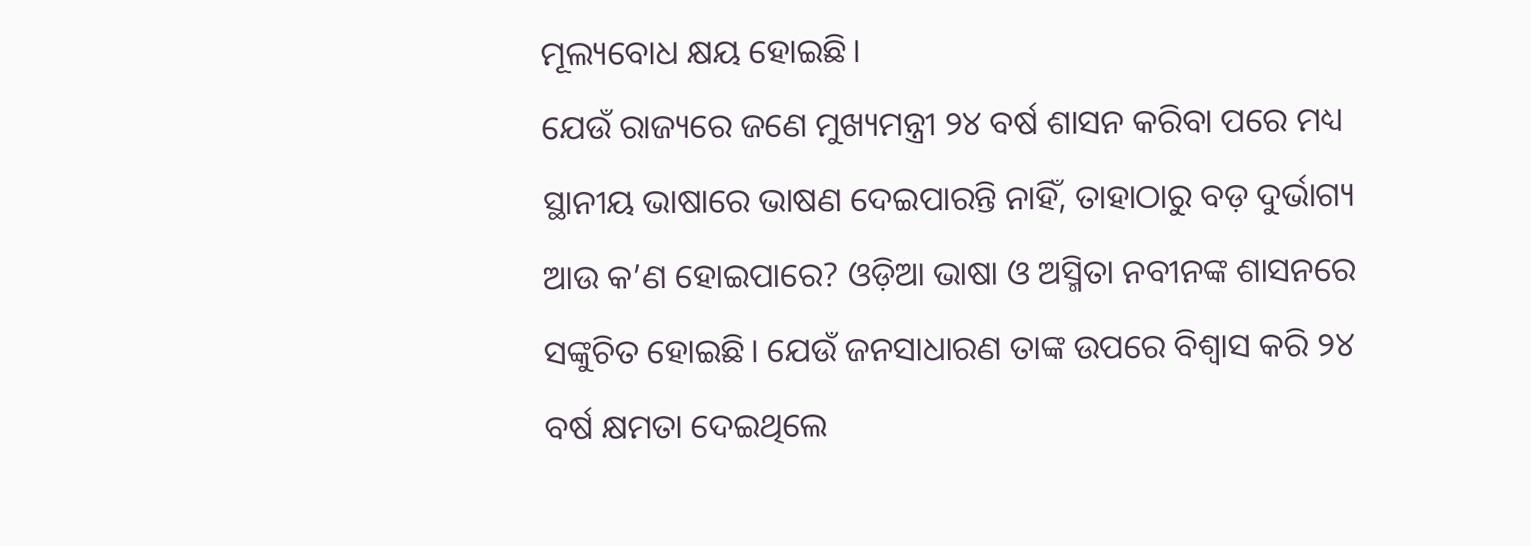ମୂଲ୍ୟବୋଧ କ୍ଷୟ ହୋଇଛି।
ଯେଉଁ ରାଜ୍ୟରେ ଜଣେ ମୁଖ୍ୟମନ୍ତ୍ରୀ ୨୪ ବର୍ଷ ଶାସନ କରିବା ପରେ ମଧ୍ୟ ସ୍ଥାନୀୟ ଭାଷାରେ ଭାଷଣ ଦେଇପାରନ୍ତି ନାହିଁ, ତାହାଠାରୁ ବଡ଼ ଦୁର୍ଭାଗ୍ୟ ଆଉ କ’ଣ ହୋଇପାରେ? ଓଡ଼ିଆ ଭାଷା ଓ ଅସ୍ମିତା ନବୀନଙ୍କ ଶାସନରେ ସଙ୍କୁଚିତ ହୋଇଛି। ଯେଉଁ ଜନସାଧାରଣ ତାଙ୍କ ଉପରେ ବିଶ୍ୱାସ କରି ୨୪ ବର୍ଷ କ୍ଷମତା ଦେଇଥିଲେ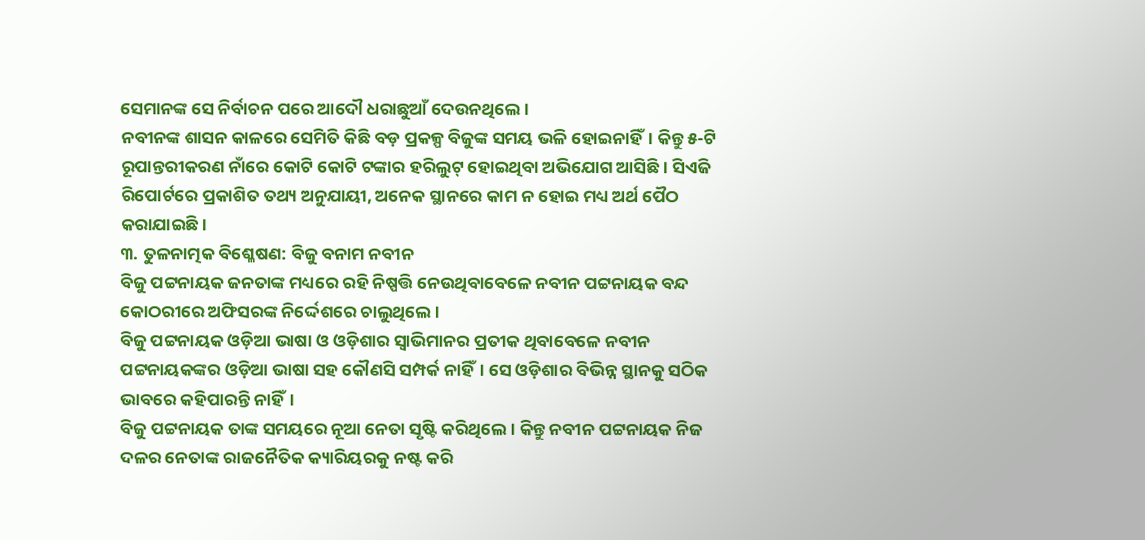ସେମାନଙ୍କ ସେ ନିର୍ବାଚନ ପରେ ଆଦୌ ଧରାଛୁଆଁ ଦେଉନଥିଲେ।
ନବୀନଙ୍କ ଶାସନ କାଳରେ ସେମିତି କିଛି ବଡ଼ ପ୍ରକଳ୍ପ ବିଜୁଙ୍କ ସମୟ ଭଳି ହୋଇନାହିଁ। କିନ୍ତୁ ୫-ଟି ରୂପାନ୍ତରୀକରଣ ନାଁରେ କୋଟି କୋଟି ଟଙ୍କାର ହରିଲୁଟ୍ ହୋଇଥିବା ଅଭିଯୋଗ ଆସିଛି। ସିଏଜି ରିପୋର୍ଟରେ ପ୍ରକାଶିତ ତଥ୍ୟ ଅନୁଯାୟୀ, ଅନେକ ସ୍ଥାନରେ କାମ ନ ହୋଇ ମଧ୍ୟ ଅର୍ଥ ପୈଠ କରାଯାଇଛି।
୩. ତୁଳନାତ୍ମକ ବିଶ୍ଳେଷଣ: ବିଜୁ ବନାମ ନବୀନ
ବିଜୁ ପଟ୍ଟନାୟକ ଜନତାଙ୍କ ମଧ୍ୟରେ ରହି ନିଷ୍ପତ୍ତି ନେଉଥିବାବେଳେ ନବୀନ ପଟ୍ଟନାୟକ ବନ୍ଦ କୋଠରୀରେ ଅଫିସରଙ୍କ ନିର୍ଦ୍ଦେଶରେ ଚାଲୁଥିଲେ।
ବିଜୁ ପଟ୍ଟନାୟକ ଓଡ଼ିଆ ଭାଷା ଓ ଓଡ଼ିଶାର ସ୍ୱାଭିମାନର ପ୍ରତୀକ ଥିବାବେଳେ ନବୀନ ପଟ୍ଟନାୟକଙ୍କର ଓଡ଼ିଆ ଭାଷା ସହ କୌଣସି ସମ୍ପର୍କ ନାହିଁ। ସେ ଓଡ଼ିଶାର ବିଭିନ୍ନ ସ୍ଥାନକୁ ସଠିକ ଭାବରେ କହିପାରନ୍ତି ନାହିଁ।
ବିଜୁ ପଟ୍ଟନାୟକ ତାଙ୍କ ସମୟରେ ନୂଆ ନେତା ସୃଷ୍ଟି କରିଥିଲେ। କିନ୍ତୁ ନବୀନ ପଟ୍ଟନାୟକ ନିଜ ଦଳର ନେତାଙ୍କ ରାଜନୈତିକ କ୍ୟାରିୟରକୁ ନଷ୍ଟ କରି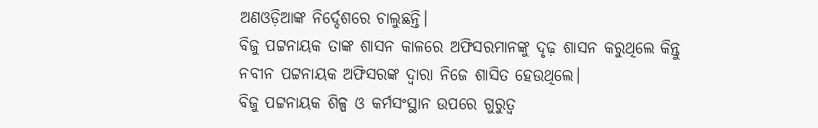ଅଣଓଡ଼ିଆଙ୍କ ନିର୍ଦ୍ଦେଶରେ ଚାଲୁଛନ୍ତି।
ବିଜୁ ପଟ୍ଟନାୟକ ତାଙ୍କ ଶାସନ କାଳରେ ଅଫିସରମାନଙ୍କୁ ଦୃଢ଼ ଶାସନ କରୁଥିଲେ କିନ୍ତୁ ନବୀନ ପଟ୍ଟନାୟକ ଅଫିସରଙ୍କ ଦ୍ୱାରା ନିଜେ ଶାସିତ ହେଉଥିଲେ।
ବିଜୁ ପଟ୍ଟନାୟକ ଶିଳ୍ପ ଓ କର୍ମସଂସ୍ଥାନ ଉପରେ ଗୁରୁତ୍ୱ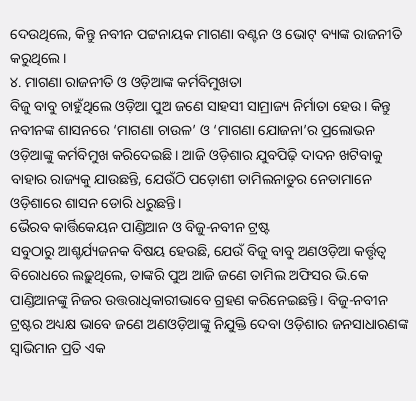ଦେଉଥିଲେ, କିନ୍ତୁ ନବୀନ ପଟ୍ଟନାୟକ ମାଗଣା ବଣ୍ଟନ ଓ ଭୋଟ୍ ବ୍ୟାଙ୍କ ରାଜନୀତି କରୁଥିଲେ।
୪. ମାଗଣା ରାଜନୀତି ଓ ଓଡ଼ିଆଙ୍କ କର୍ମବିମୁଖତା
ବିଜୁ ବାବୁ ଚାହୁଁଥିଲେ ଓଡ଼ିଆ ପୁଅ ଜଣେ ସାହସୀ ସାମ୍ରାଜ୍ୟ ନିର୍ମାତା ହେଉ। କିନ୍ତୁ ନବୀନଙ୍କ ଶାସନରେ ‘ମାଗଣା ଚାଉଳ’ ଓ ‘ମାଗଣା ଯୋଜନା’ର ପ୍ରଲୋଭନ ଓଡ଼ିଆଙ୍କୁ କର୍ମବିମୁଖ କରିଦେଇଛି। ଆଜି ଓଡ଼ିଶାର ଯୁବପିଢ଼ି ଦାଦନ ଖଟିବାକୁ ବାହାର ରାଜ୍ୟକୁ ଯାଉଛନ୍ତି, ଯେଉଁଠି ପଡ଼ୋଶୀ ତାମିଲନାଡୁର ନେତାମାନେ ଓଡ଼ିଶାରେ ଶାସନ ଡୋରି ଧରୁଛନ୍ତି।
ଭୈରବ କାର୍ତ୍ତିକେୟନ ପାଣ୍ଡିଆନ ଓ ବିଜୁ-ନବୀନ ଟ୍ରଷ୍ଟ
ସବୁଠାରୁ ଆଶ୍ଚର୍ଯ୍ୟଜନକ ବିଷୟ ହେଉଛି, ଯେଉଁ ବିଜୁ ବାବୁ ଅଣଓଡ଼ିଆ କର୍ତ୍ତୃତ୍ୱ ବିରୋଧରେ ଲଢ଼ୁଥିଲେ, ତାଙ୍କରି ପୁଅ ଆଜି ଜଣେ ତାମିଲ ଅଫିସର ଭି.କେ ପାଣ୍ଡିଆନଙ୍କୁ ନିଜର ଉତ୍ତରାଧିକାରୀଭାବେ ଗ୍ରହଣ କରିନେଇଛନ୍ତି। ବିଜୁ-ନବୀନ ଟ୍ରଷ୍ଟର ଅଧ୍ୟକ୍ଷ ଭାବେ ଜଣେ ଅଣଓଡ଼ିଆଙ୍କୁ ନିଯୁକ୍ତି ଦେବା ଓଡ଼ିଶାର ଜନସାଧାରଣଙ୍କ ସ୍ୱାଭିମାନ ପ୍ରତି ଏକ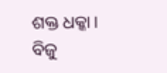ଶକ୍ତ ଧକ୍କା।
ବିଜୁ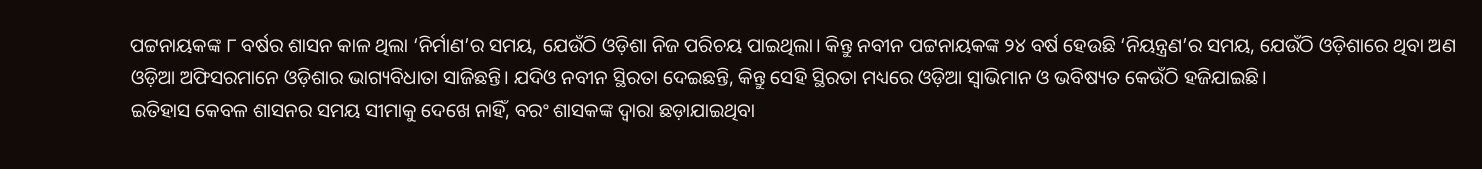ପଟ୍ଟନାୟକଙ୍କ ୮ ବର୍ଷର ଶାସନ କାଳ ଥିଲା ‘ନିର୍ମାଣ’ର ସମୟ, ଯେଉଁଠି ଓଡ଼ିଶା ନିଜ ପରିଚୟ ପାଇଥିଲା। କିନ୍ତୁ ନବୀନ ପଟ୍ଟନାୟକଙ୍କ ୨୪ ବର୍ଷ ହେଉଛି ‘ନିୟନ୍ତ୍ରଣ’ର ସମୟ, ଯେଉଁଠି ଓଡ଼ିଶାରେ ଥିବା ଅଣ ଓଡ଼ିଆ ଅଫିସରମାନେ ଓଡ଼ିଶାର ଭାଗ୍ୟବିଧାତା ସାଜିଛନ୍ତି। ଯଦିଓ ନବୀନ ସ୍ଥିରତା ଦେଇଛନ୍ତି, କିନ୍ତୁ ସେହି ସ୍ଥିରତା ମଧ୍ୟରେ ଓଡ଼ିଆ ସ୍ୱାଭିମାନ ଓ ଭବିଷ୍ୟତ କେଉଁଠି ହଜିଯାଇଛି।
ଇତିହାସ କେବଳ ଶାସନର ସମୟ ସୀମାକୁ ଦେଖେ ନାହିଁ, ବରଂ ଶାସକଙ୍କ ଦ୍ୱାରା ଛଡ଼ାଯାଇଥିବା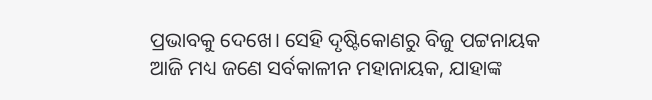ପ୍ରଭାବକୁ ଦେଖେ। ସେହି ଦୃଷ୍ଟିକୋଣରୁ ବିଜୁ ପଟ୍ଟନାୟକ ଆଜି ମଧ୍ୟ ଜଣେ ସର୍ବକାଳୀନ ମହାନାୟକ, ଯାହାଙ୍କ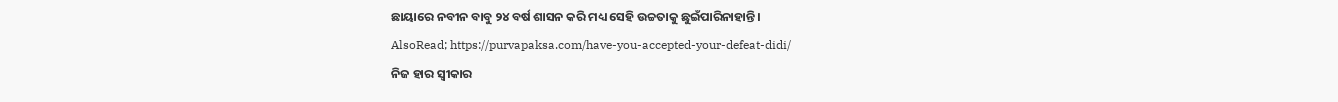ଛାୟାରେ ନବୀନ ବାବୁ ୨୪ ବର୍ଷ ଶାସନ କରି ମଧ୍ୟ ସେହି ଉଚ୍ଚତାକୁ ଛୁଇଁପାରିନାହାନ୍ତି।
AlsoRead; https://purvapaksa.com/have-you-accepted-your-defeat-didi/
ନିଜ ହାର ସ୍ୱୀକାର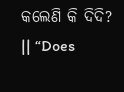କଲେଣି କି ଦିଦି? || “Does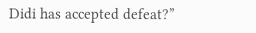Didi has accepted defeat?”